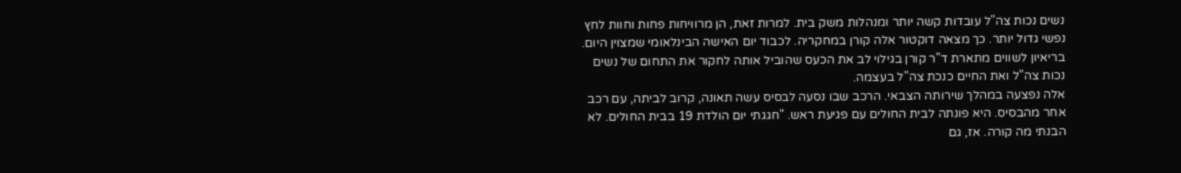נשים נכות צה"ל עובדות קשה יותר ומנהלות משק בית. למרות זאת, הן מרוויחות פחות וחוות לחץ נפשי גדול יותר. כך מצאה דוקטור אלה קורן במחקריה. לכבוד יום האישה הבינלאומי שמצוין היום.
בריאיון לשווים מתארת ד"ר קורן בגילוי לב את הכעס שהוביל אותה לחקור את התחום של נשים נכות צה"ל ואת החיים כנכת צה"ל בעצמה.
אלה נפצעה במהלך שירותה הצבאי. הרכב שבו נסעה לבסיס עשה תאונה, קרוב לביתה, עם רכב אחר מהבסיס. היא פונתה לבית החולים עם פגיעת ראש. "חגגתי יום הולדת 19 בבית החולים. לא הבנתי מה קורה. אז, גם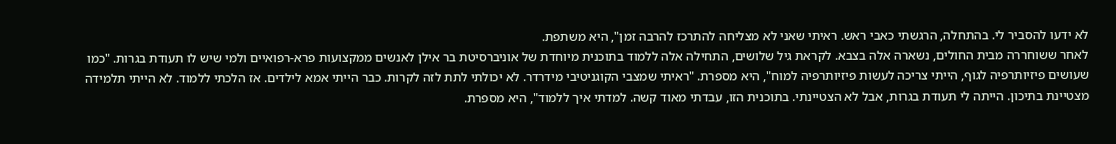לא ידעו להסביר לי. בהתחלה, הרגשתי כאבי ראש. ראיתי שאני לא מצליחה להתרכז להרבה זמן", היא משתפת.
לאחר ששוחררה מבית החולים, נשארה אלה בצבא. לקראת גיל שלושים, התחילה אלה ללמוד בתוכנית מיוחדת של אוניברסיטת בר אילן לאנשים ממקצועות פרא-רפואיים ולמי שיש לו תעודת בגרות. "כמו שעושים פיזיותרפיה לגוף, הייתי צריכה לעשות פיזיותרפיה למוח", היא מספרת. "ראיתי שמצבי הקוגניטיבי מידרדר. לא יכולתי לתת לזה לקרות. כבר הייתי אמא לילדים. אז הלכתי ללמוד. לא הייתי תלמידה מצטיינת בתיכון. הייתה לי תעודת בגרות, אבל לא הצטיינתי. בתוכנית הזו, עבדתי מאוד קשה. למדתי איך ללמוד", היא מספרת.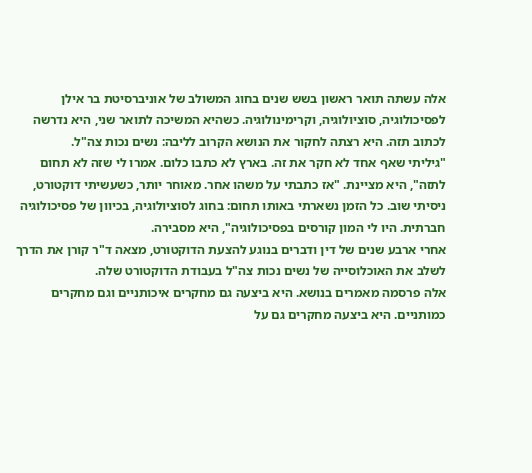אלה עשתה תואר ראשון בשש שנים בחוג המשולב של אוניברסיטת בר אילן לפסיכולוגיה, סוציולוגיה, וקרימינולוגיה. כשהיא המשיכה לתואר שני, היא נדרשה לכתוב תזה. היא רצתה לחקור את הנושא הקרוב לליבה: נשים נכות צה"ל.
"גיליתי שאף אחד לא חקר את זה. בארץ לא כתבו כלום. אמרו לי שזה לא תחום לתזה", היא מציינת. "אז כתבתי על משהו אחר. מאוחר יותר, כשעשיתי דוקטורט, ניסיתי שוב. כל הזמן נשארתי באותו תחום: בחוג לסוציולוגיה, בכיוון של פסיכולוגיה חברתית. היו לי המון קורסים בפסיכולוגיה", היא מסבירה.
אחרי ארבע שנים של דין ודברים בנוגע להצעת הדוקטורט, מצאה ד"ר קורן את הדרך לשלב את האוכלוסייה של נשים נכות צה"ל בעבודת הדוקטורט שלה.
אלה פרסמה מאמרים בנושא. היא ביצעה גם מחקרים איכותניים וגם מחקרים כמותניים. היא ביצעה מחקרים גם על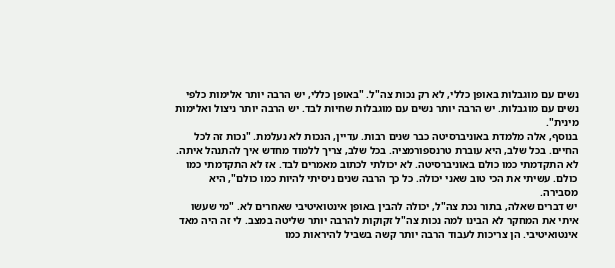נשים עם מוגבלות באופן כללי, לא רק נכות צה"ל. "באופן כללי, יש הרבה יותר אלימות כלפי נשים עם מוגבלות. יש הרבה יותר נשים עם מוגבלות שחיות לבד. יש הרבה יותר ניצול ואלימות מינית".
בנוסף, אלה מלמדת באוניברסיטה כבר שנים רבות. עדיין, הנכות לא נעלמת. "נכות זה לכל החיים. בכל שלב, היא עוברת טרנספורמציה. בכל שלב, צריך ללמוד מחדש איך להתנהל איתה. לא התקדמתי כמו כולם באוניברסיטה. לא יכולתי לכתוב מאמרים לבד. אז לא התקדמתי כמו כולם. עשיתי את הכי טוב שאני יכולה. כל כך הרבה שנים ניסיתי להיות כמו כולם", היא מסבירה.
יש דברים שאלה, בתור נכת צה"ל, יכולה להבין באופן אינטואיטיבי שאחרים לא. "מי שעשו איתי את המחקר לא הבינו למה נכות צה"ל זקוקות להרבה יותר שליטה במצב. לי זה היה מאד אינטואיטיבי. הן צריכות לעבוד הרבה יותר קשה בשביל להיראות כמו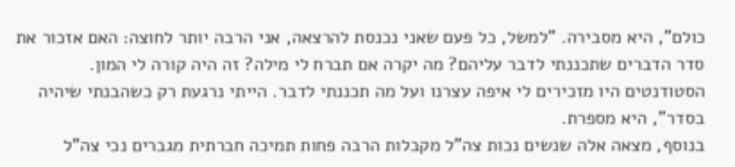כולם", היא מסבירה. "למשל, כל פעם שאני נכנסת להרצאה, אני הרבה יותר לחוצה: האם אזכור את סדר הדברים שתכננתי לדבר עליהם? מה יקרה אם תברח לי מילה? זה היה קורה לי המון. הסטודנטים היו מזכירים לי איפה עצרנו ועל מה תכננתי לדבר. הייתי נרגעת רק כשהבנתי שיהיה בסדר", היא מספרת.
בנוסף, מצאה אלה שנשים נכות צה"ל מקבלות הרבה פחות תמיכה חברתית מגברים נכי צה"ל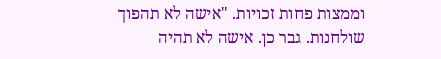וממצות פחות זכויות. "אישה לא תהפוך שולחנות. גבר כן. אישה לא תהיה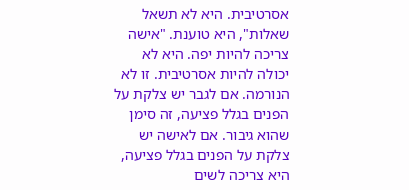אסרטיבית. היא לא תשאל שאלות", היא טוענת. "אישה צריכה להיות יפה. היא לא יכולה להיות אסרטיבית. זו לא הנורמה. אם לגבר יש צלקת על הפנים בגלל פציעה, זה סימן שהוא גיבור. אם לאישה יש צלקת על הפנים בגלל פציעה, היא צריכה לשים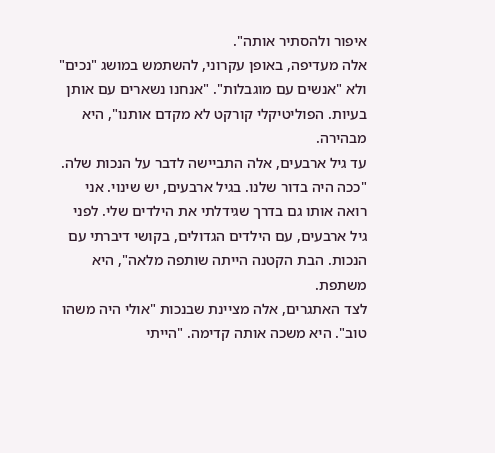איפור ולהסתיר אותה".
אלה מעדיפה, באופן עקרוני, להשתמש במושג "נכים" ולא "אנשים עם מוגבלות". "אנחנו נשארים עם אותן בעיות. הפוליטיקלי קורקט לא מקדם אותנו", היא מבהירה.
עד גיל ארבעים, אלה התביישה לדבר על הנכות שלה. "ככה היה בדור שלנו. בגיל ארבעים, יש שינוי. אני רואה אותו גם בדרך שגידלתי את הילדים שלי. לפני גיל ארבעים, עם הילדים הגדולים, בקושי דיברתי עם הנכות. הבת הקטנה הייתה שותפה מלאה", היא משתפת.
לצד האתגרים, אלה מציינת שבנכות "אולי היה משהו טוב". היא משכה אותה קדימה. "הייתי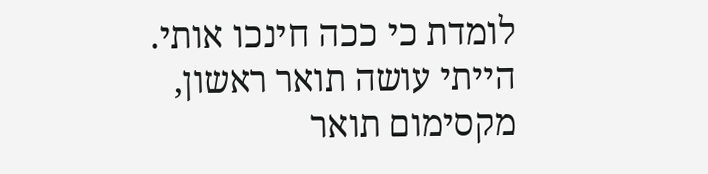לומדת כי ככה חינכו אותי. הייתי עושה תואר ראשון, מקסימום תואר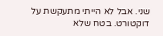שני. אבל לא הייתי מתעקשת על דוקטורט. בטח שלא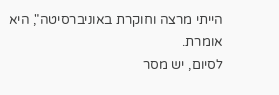הייתי מרצה וחוקרת באוניברסיטה", היא אומרת.
לסיום, יש מסר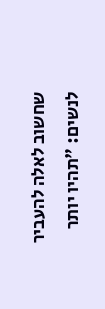שחשוב לאלה להעביר לנשים: "תהיו יותר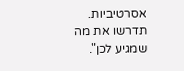אסרטיביות. תדרשו את מה שמגיע לכן".